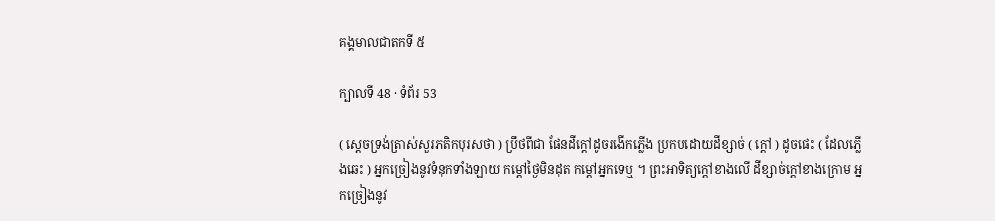គង្គមាលជាតកទី ៥

ក្បាលទី 48 · ទំព័រ 53

( ស្តេចទ្រង់ត្រាស់សួរភតិកបុរសថា ) ប្រឹថពីជា ផែនដីក្តៅដូចរងើកភ្លើង ប្រកបដោយដីខ្សាច់ ( ក្តៅ ) ដូចផេះ ( ដែលភ្លើងឆេះ ) អ្នកច្រៀងនូវទំនុកទាំងឡាយ កម្តៅថ្ងៃមិនដុត កម្តៅអ្នកទេឬ ។ ព្រះអាទិត្យក្តៅខាងលើ ដីខ្សាច់ក្តៅខាងក្រោម អ្នកច្រៀងនូវ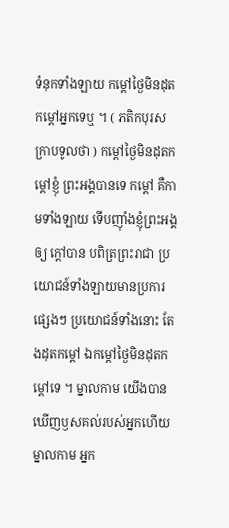ទំនុកទាំងឡាយ កម្តៅថ្ងៃមិនដុតកម្តៅអ្នកទេឬ ។ ( ភតិកបុរសក្រាបទូលថា ) កម្តៅថ្ងៃមិនដុតកម្តៅខ្ញុំ ព្រះអង្គបានទេ កម្តៅ គឺកាមទាំងឡាយ ទើបញ៉ាំងខ្ញុំព្រះអង្គឲ្យ ក្តៅបាន បពិត្រព្រះរាជា ប្រយោជន៍ទាំងឡាយមានប្រការផ្សេងៗ ប្រយោជន៍ទាំងនោះ តែងដុតកម្តៅ ឯកម្តៅថ្ងៃមិនដុតកម្តៅទេ ។ ម្នាលកាម យើងបានឃើញឫសគល់របស់អ្នកហើយ ម្នាលកាម អ្នក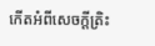កើតអំពីសេចក្តីត្រិះ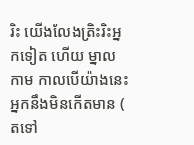រិះ យើងលែងត្រិះរិះអ្នកទៀត ហើយ ម្នាលកាម កាលបើយ៉ាងនេះ អ្នកនឹងមិនកើតមាន ( តទៅ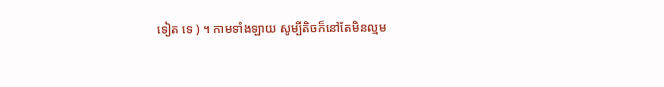ទៀត ទេ ) ។ កាមទាំងឡាយ សូម្បីតិចក៏នៅតែមិនល្មម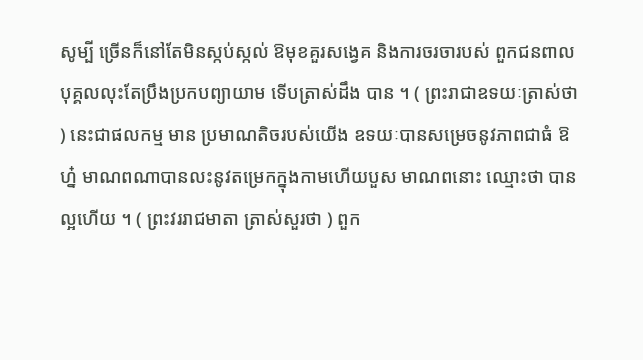សូម្បី ច្រើនក៏នៅតែមិនស្កប់ស្កល់ ឱមុខគួរសង្វេគ និងការចរចារបស់ ពួកជនពាល បុគ្គលលុះតែប្រឹងប្រកបព្យាយាម ទើបត្រាស់ដឹង បាន ។ ( ព្រះរាជាឧទយៈត្រាស់ថា ) នេះជាផលកម្ម មាន ប្រមាណតិចរបស់យើង ឧទយៈបានសម្រេចនូវភាពជាធំ ឱហ្ន៎ មាណពណាបានលះនូវតម្រេកក្នុងកាមហើយបួស មាណពនោះ ឈ្មោះថា បានល្អហើយ ។ ( ព្រះវររាជមាតា ត្រាស់សួរថា ) ពួក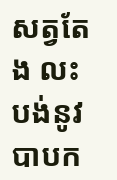សត្វតែង លះបង់នូវបាបក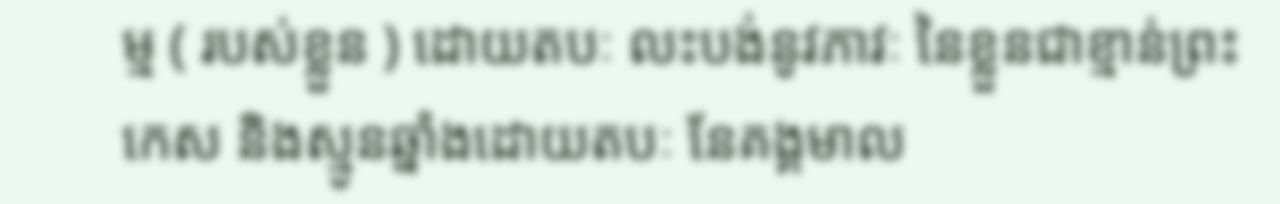ម្ម ( របស់ខ្លួន ) ដោយតបៈ លះបង់នូវភាវៈ នៃខ្លួនជាខ្មាន់ព្រះកេស និងស្មូនឆ្នាំងដោយតបៈ នែគង្គមាល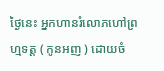ថ្ងៃនេះ អ្នកហានរំលោភហៅព្រហ្មទត្ត ( កូនអញ ) ដោយចំ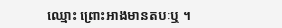ឈ្មោះ ព្រោះអាងមានតបៈឬ ។